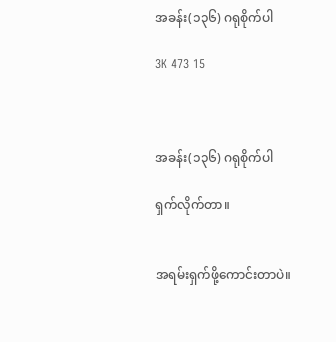အခန်း(၁၃၆) ဂရုစိုက်ပါ

3K 473 15



အခန်း(၁၃၆) ဂရုစိုက်ပါ

ရှက်လိုက်တာ။


အရမ်းရှက်ဖို့ကောင်းတာပဲ။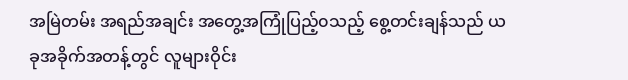အမြဲတမ်း အရည်အချင်း အတွေ့အကြုံပြည့်၀သည့် စွေ့တင်းချန်သည် ယခုအခိုက်အတန့်တွင် လူများဝိုင်း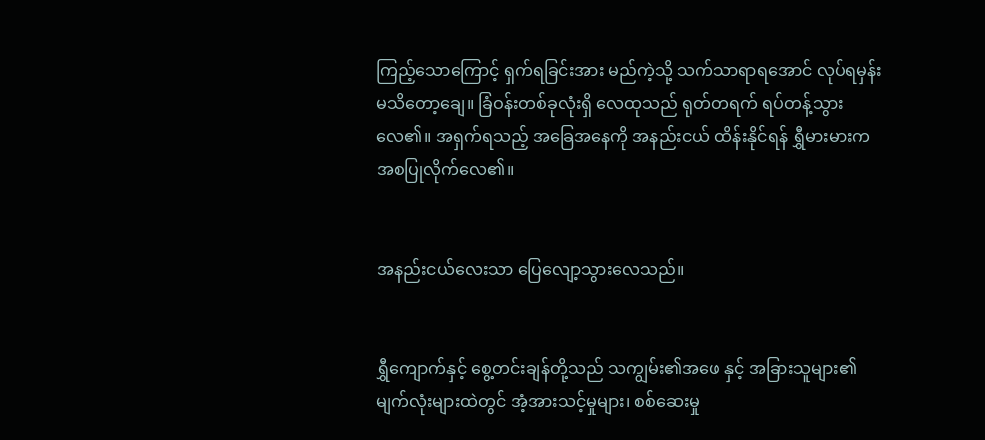ကြည့်သောကြောင့် ရှက်ရခြင်းအား မည်ကဲ့သို့ သက်သာရာရအောင် လုပ်ရမှန်းမသိတော့ချေ။ ခြံဝန်းတစ်ခုလုံးရှိ လေထုသည် ရုတ်တရက် ရပ်တန့်သွားလေ၏။ အရှက်ရသည့် အခြေအနေကို အနည်းငယ် ထိန်းနိုင်ရန် ရွှီမားမားက အစပြုလိုက်လေ၏။


အနည်းငယ်လေးသာ ပြေလျော့သွားလေသည်။


ရွှီကျောက်နှင့် စွေ့တင်းချန်တို့သည် သကျွမ်း၏အဖေ နှင့် အခြားသူများ၏ မျက်လုံးများထဲတွင် အံ့အားသင့်မှုများ၊ စစ်ဆေးမှု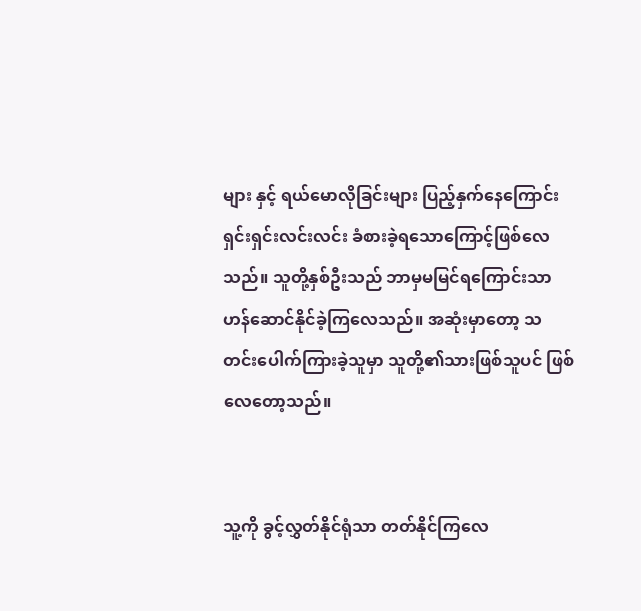များ နှင့် ရယ်မောလိုခြင်းများ ပြည့်နှက်နေကြောင်း ရှင်းရှင်းလင်းလင်း ခံစားခဲ့ရသောကြောင့်ဖြစ်လေသည်။ သူတို့နှစ်ဦးသည် ဘာမှမမြင်ရကြောင်းသာ ဟန်ဆောင်နိုင်ခဲ့ကြလေသည်။ အဆုံးမှာတော့ သတင်းပေါက်ကြားခဲ့သူမှာ သူတို့၏သားဖြစ်သူပင် ဖြစ် လေတော့သည်။


သူ့ကို ခွင့်လွှတ်နိုင်ရုံသာ တတ်နိုင်ကြလေ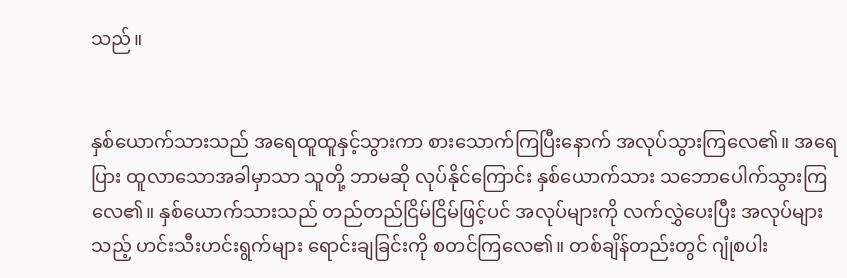သည်။


နှစ်ယောက်သားသည် အရေထူထူနှင့်သွားကာ စားသောက်ကြပြီးနောက် အလုပ်သွားကြလေ၏။ အရေပြား ထူလာသောအခါမှာသာ သူတို့ ဘာမဆို လုပ်နိုင်ကြောင်း နှစ်ယောက်သား သဘောပေါက်သွားကြလေ၏။ နှစ်ယောက်သားသည် တည်တည်ငြိမ်ငြိမ်ဖြင့်ပင် အလုပ်များကို လက်လွှဲပေးပြီး အလုပ်များသည့် ဟင်းသီးဟင်းရွက်များ ရောင်းချခြင်းကို စတင်ကြလေ၏။ တစ်ချိန်တည်းတွင် ဂျုံစပါး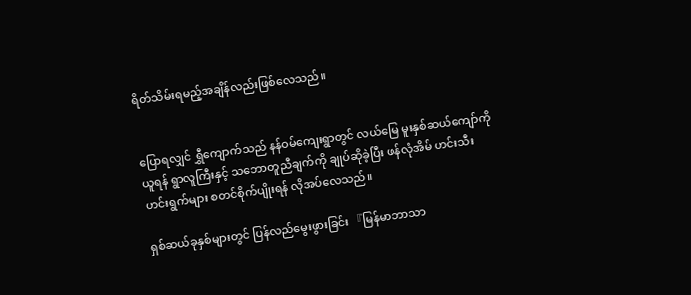ရိတ်သိမ်းရမည့်အချိန်လည်းဖြစ်လေသည်။


ပြောရလျှင် ရွှီကျောက်သည် နန်ဝမ်ကျေးရွာတွင် လယ်မြေ မူးနှစ်ဆယ်ကျော်ကိုယူရန် ရွာလူကြီးနှင့် သဘောတူညီချက်ကို ချုပ်ဆိုခဲ့ပြီး ဖန်လုံအိမ် ဟင်းသီးဟင်းရွက်များ စတင်စိုက်ပျိုးရန် လိုအပ်လေသည်။

ရှစ်ဆယ်ခုနှစ်များတွင် ပြန်လည်မွေးဖွားခြင်း 『မြန်မာဘာသာ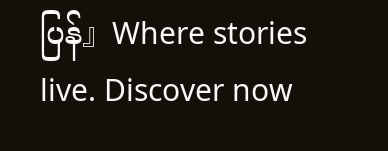ပြန်』Where stories live. Discover now